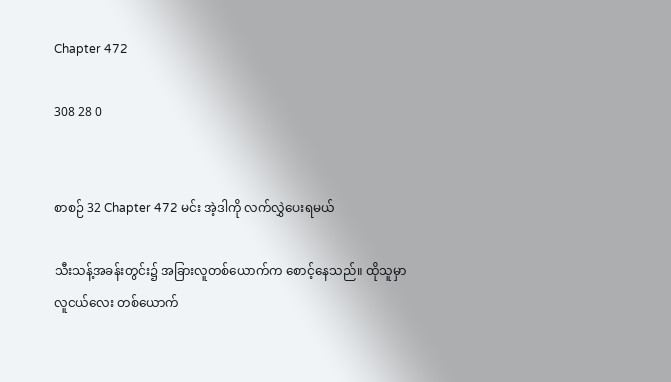Chapter 472

308 28 0


စာစဉ် 32 Chapter 472 မင်း အဲ့ဒါကို လက်လွှဲပေးရမယ်

သီးသန့်အခန်းတွင်း၌ အခြားလူတစ်ယောက်က စောင့်နေသည်။ ထိုသူမှာ လူငယ်လေး တစ်ယောက်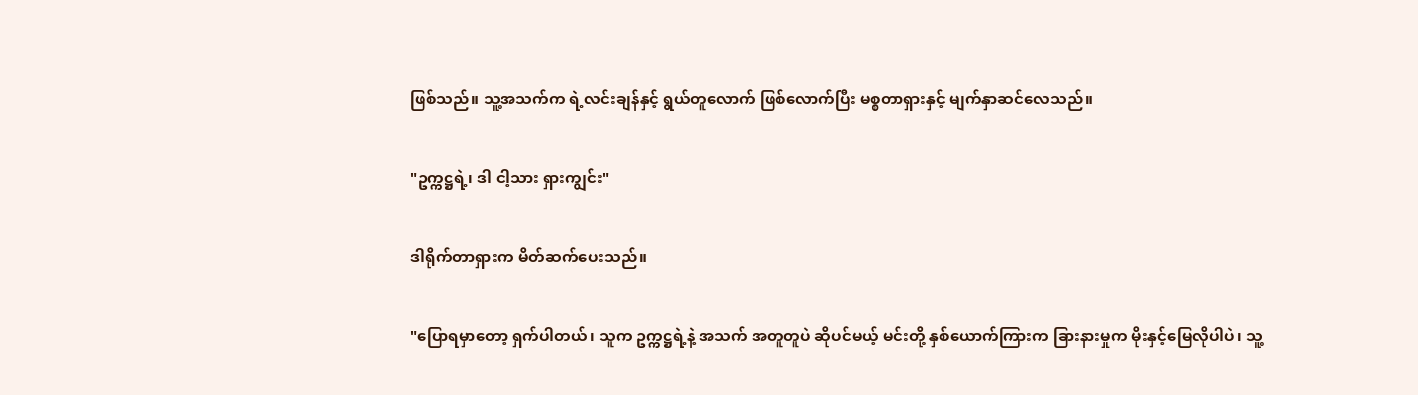ဖြစ်သည်။ သူ့အသက်က ရဲ့လင်းချန်နှင့် ရွယ်တူလောက် ဖြစ်လောက်ပြီး မစ္စတာရှားနှင့် မျက်နှာဆင်လေသည်။

"ဥက္ကဋ္ဌရဲ့၊ ဒါ ငါ့သား ရှားကျွင်း"

ဒါရိုက်တာရှားက မိတ်ဆက်ပေးသည်။

"ပြောရမှာတော့ ရှက်ပါတယ်၊ သူက ဥက္ကဋ္ဌရဲ့နဲ့ အသက် အတူတူပဲ ဆိုပင်မယ့် မင်းတို့ နှစ်ယောက်ကြားက ခြားနားမှုက မိုးနှင့်မြေလိုပါပဲ၊ သူ့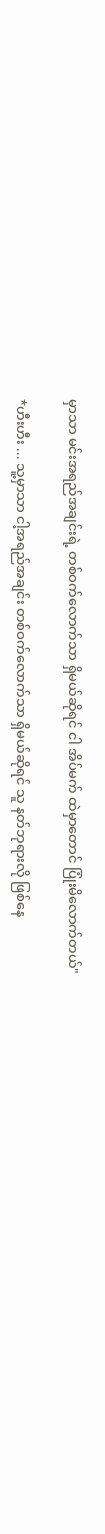မှာသာ မင်းအရည်အချင်းရဲ့ တစ်ဝက်လောက်သာ ရှိမယ်ဆိုရင် ငါ အိပ်မက် ထဲမှာတောင် ပြုံးမိလောက်တယ်"

*ဟီးဟီး ... သူ့မှာသာ ငါ့အရည်အချင်း တစ်ဝက်လောက်သာ ရှိမယ်ဆိုရင် သူ နတ်ဘုရားလို ဖြစ်နေ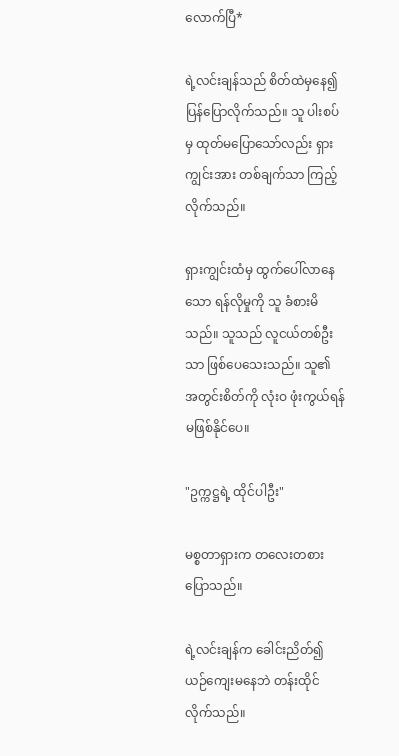လောက်ပြီ*

ရဲ့လင်းချန်သည် စိတ်ထဲမှနေ၍ ပြန်ပြောလိုက်သည်။ သူ ပါးစပ်မှ ထုတ်မပြောသော်လည်း ရှားကျွင်းအား တစ်ချက်သာ ကြည့်လိုက်သည်။

ရှားကျွင်းထံမှ ထွက်ပေါ်လာနေသော ရန်လိုမှုကို သူ ခံစားမိသည်။ သူသည် လူငယ်တစ်ဦးသာ ဖြစ်ပေသေးသည်။ သူ၏ အတွင်းစိတ်ကို လုံးဝ ဖုံးကွယ်ရန် မဖြစ်နိုင်ပေ။

"ဥက္ကဋ္ဌရဲ့ ထိုင်ပါဦး"

မစ္စတာရှားက တလေးတစား ပြောသည်။

ရဲ့လင်းချန်က ခေါင်းညိတ်၍ ယဉ်ကျေးမနေဘဲ တန်းထိုင်လိုက်သည်။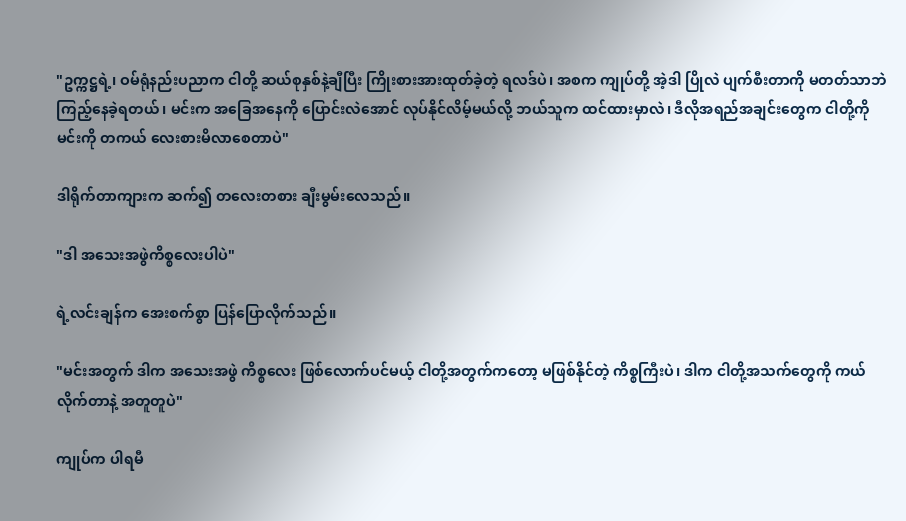"ဥက္ကဋ္ဌရဲ့၊ ဝမ်ရုံနည်းပညာက ငါတို့ ဆယ်စုနှစ်နဲ့ချီပြီး ကြိုးစားအားထုတ်ခဲ့တဲ့ ရလဒ်ပဲ၊ အစက ကျုပ်တို့ အဲ့ဒါ ပြိုလဲ ပျက်စီးတာကို မတတ်သာဘဲ ကြည့်နေခဲ့ရတယ်၊ မင်းက အခြေအနေကို ပြောင်းလဲအောင် လုပ်နိုင်လိမ့်မယ်လို့ ဘယ်သူက ထင်ထားမှာလဲ၊ ဒီလိုအရည်အချင်းတွေက ငါတို့ကို မင်းကို တကယ် လေးစားမိလာစေတာပဲ"

ဒါရိုက်တာကျားက ဆက်၍ တလေးတစား ချီးမွမ်းလေသည်။

"ဒါ အသေးအဖွဲကိစ္စလေးပါပဲ"

ရဲ့လင်းချန်က အေးစက်စွာ ပြန်ပြောလိုက်သည်။

"မင်းအတွက် ဒါက အသေးအဖွဲ ကိစ္စလေး ဖြစ်လောက်ပင်မယ့် ငါတို့အတွက်ကတော့ မဖြစ်နိုင်တဲ့ ကိစ္စကြီးပဲ၊ ဒါက ငါတို့အသက်တွေကို ကယ်လိုက်တာနဲ့ အတူတူပဲ"

ကျုပ်က ပါရမီ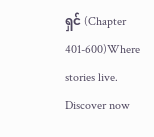ရှင် (Chapter 401-600)Where stories live. Discover now